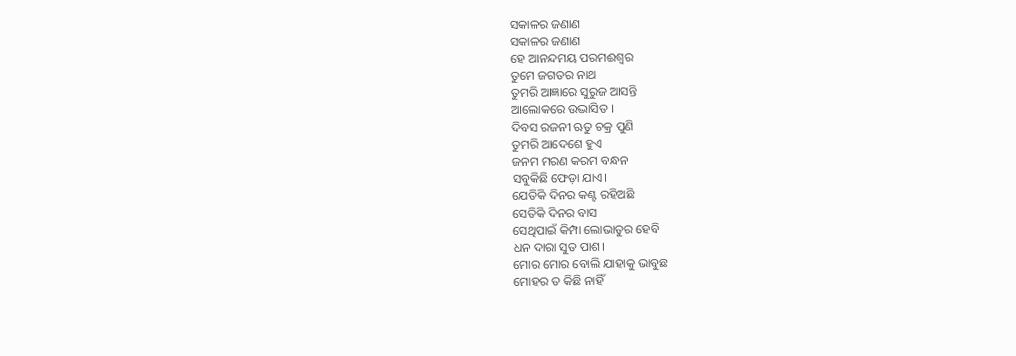ସକାଳର ଜଣାଣ
ସକାଳର ଜଣାଣ
ହେ ଆନନ୍ଦମୟ ପରମଈଶ୍ୱର
ତୁମେ ଜଗତର ନାଥ
ତୁମରି ଆଜ୍ଞାରେ ସୁରୁଜ ଆସନ୍ତି
ଆଲୋକରେ ଉଦ୍ଭାସିତ ।
ଦିବସ ରଜନୀ ଋତୁ ଚକ୍ର ପୁଣି
ତୁମରି ଆଦେଶେ ହୁଏ
ଜନମ ମରଣ କରମ ବନ୍ଧନ
ସବୁକିଛି ଫେଡ଼ା ଯାଏ।
ଯେତିକି ଦିନର କଣ୍ଟ ରହିଅଛି
ସେତିକି ଦିନର ବାସ
ସେଥିପାଇଁ କିମ୍ପା ଲୋଭାତୁର ହେବି
ଧନ ଦାରା ସୁତ ପାଶ।
ମୋର ମୋର ବୋଲି ଯାହାକୁ ଭାବୁଛ
ମୋହର ତ କିଛି ନାହିଁ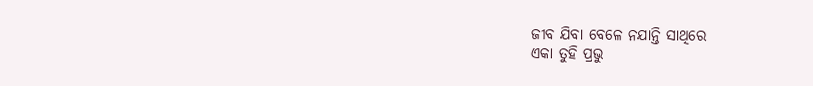ଜୀବ ଯିବା ବେଳେ ନଯାନ୍ତି ସାଥିରେ
ଏକା ତୁହି ପ୍ରଭୁ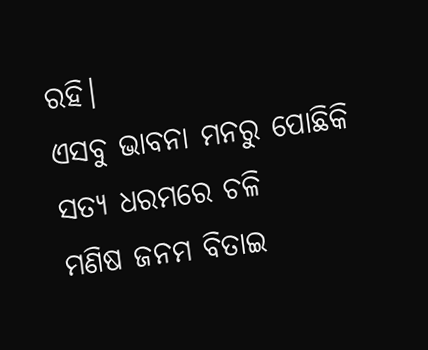ରହି।
ଏସବୁ ଭାବନା ମନରୁ ପୋଛିକି
ସତ୍ୟ ଧରମରେ ଚଳି
ମଣିଷ ଜନମ ବିତାଇ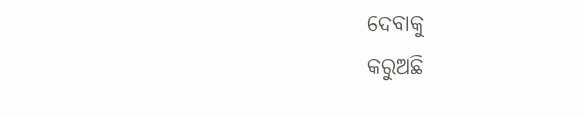ଦେବାକୁ
କରୁଅଛି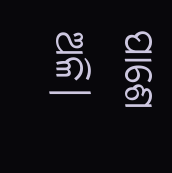ପାଶେ ଅଳି।